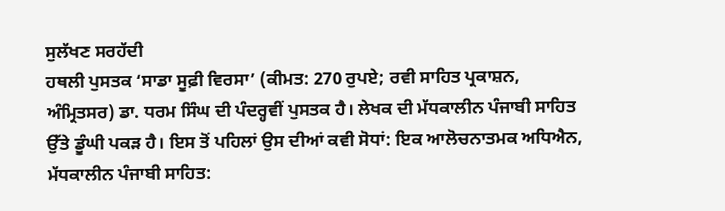ਸੁਲੱਖਣ ਸਰਹੱਦੀ
ਹਥਲੀ ਪੁਸਤਕ ‘ਸਾਡਾ ਸੂਫ਼ੀ ਵਿਰਸਾ’ (ਕੀਮਤ: 270 ਰੁਪਏ; ਰਵੀ ਸਾਹਿਤ ਪ੍ਰਕਾਸ਼ਨ, ਅੰਮ੍ਰਿਤਸਰ) ਡਾ. ਧਰਮ ਸਿੰਘ ਦੀ ਪੰਦਰ੍ਹਵੀਂ ਪੁਸਤਕ ਹੈ। ਲੇਖਕ ਦੀ ਮੱਧਕਾਲੀਨ ਪੰਜਾਬੀ ਸਾਹਿਤ ਉੱਤੇ ਡੂੰਘੀ ਪਕੜ ਹੈ। ਇਸ ਤੋਂ ਪਹਿਲਾਂ ਉਸ ਦੀਆਂ ਕਵੀ ਸੋਧਾਂ: ਇਕ ਆਲੋਚਨਾਤਮਕ ਅਧਿਐਨ, ਮੱਧਕਾਲੀਨ ਪੰਜਾਬੀ ਸਾਹਿਤ: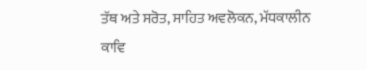ਤੱਥ ਅਤੇ ਸਰੋਤ, ਸਾਹਿਤ ਅਵਲੋਕਨ, ਮੱਧਕਾਲੀਨ ਕਾਵਿ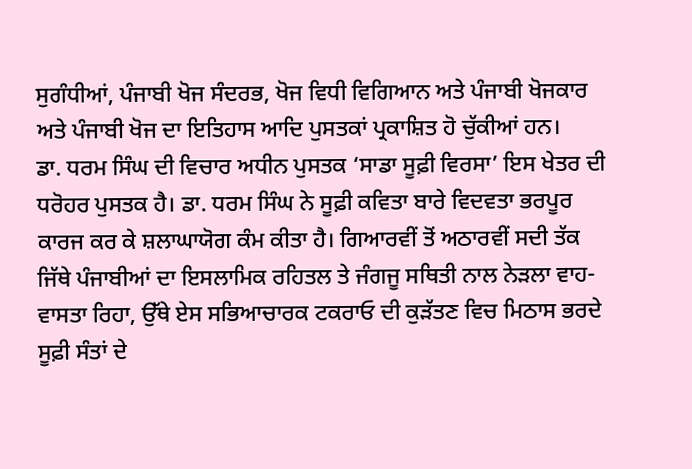ਸੁਗੰਧੀਆਂ, ਪੰਜਾਬੀ ਖੋਜ ਸੰਦਰਭ, ਖੋਜ ਵਿਧੀ ਵਿਗਿਆਨ ਅਤੇ ਪੰਜਾਬੀ ਖੋਜਕਾਰ ਅਤੇ ਪੰਜਾਬੀ ਖੋਜ ਦਾ ਇਤਿਹਾਸ ਆਦਿ ਪੁਸਤਕਾਂ ਪ੍ਰਕਾਸ਼ਿਤ ਹੋ ਚੁੱਕੀਆਂ ਹਨ।
ਡਾ. ਧਰਮ ਸਿੰਘ ਦੀ ਵਿਚਾਰ ਅਧੀਨ ਪੁਸਤਕ ‘ਸਾਡਾ ਸੂਫ਼ੀ ਵਿਰਸਾ’ ਇਸ ਖੇਤਰ ਦੀ ਧਰੋਹਰ ਪੁਸਤਕ ਹੈ। ਡਾ. ਧਰਮ ਸਿੰਘ ਨੇ ਸੂਫ਼ੀ ਕਵਿਤਾ ਬਾਰੇ ਵਿਦਵਤਾ ਭਰਪੂਰ ਕਾਰਜ ਕਰ ਕੇ ਸ਼ਲਾਘਾਯੋਗ ਕੰਮ ਕੀਤਾ ਹੈ। ਗਿਆਰਵੀਂ ਤੋਂ ਅਠਾਰਵੀਂ ਸਦੀ ਤੱਕ ਜਿੱਥੇ ਪੰਜਾਬੀਆਂ ਦਾ ਇਸਲਾਮਿਕ ਰਹਿਤਲ ਤੇ ਜੰਗਜੂ ਸਥਿਤੀ ਨਾਲ ਨੇੜਲਾ ਵਾਹ-ਵਾਸਤਾ ਰਿਹਾ, ਉੱਥੇ ਏਸ ਸਭਿਆਚਾਰਕ ਟਕਰਾਓ ਦੀ ਕੁੜੱਤਣ ਵਿਚ ਮਿਠਾਸ ਭਰਦੇ ਸੂਫ਼ੀ ਸੰਤਾਂ ਦੇ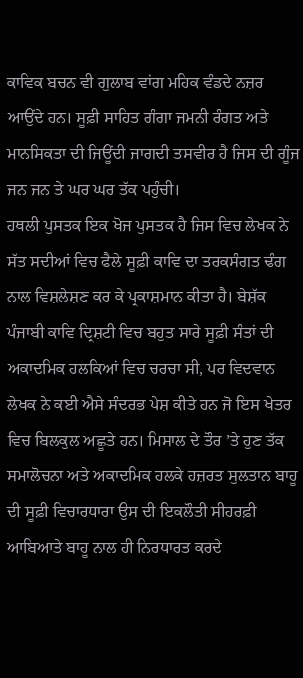ਕਾਵਿਕ ਬਚਨ ਵੀ ਗੁਲਾਬ ਵਾਂਗ ਮਹਿਕ ਵੰਡਦੇ ਨਜ਼ਰ ਆਉਂਦੇ ਹਨ। ਸੂਫ਼ੀ ਸਾਹਿਤ ਗੰਗਾ ਜਮਨੀ ਰੰਗਤ ਅਤੇ ਮਾਨਸਿਕਤਾ ਦੀ ਜਿਊਂਦੀ ਜਾਗਦੀ ਤਸਵੀਰ ਹੈ ਜਿਸ ਦੀ ਗੂੰਜ ਜਨ ਜਨ ਤੇ ਘਰ ਘਰ ਤੱਕ ਪਹੁੰਚੀ।
ਹਥਲੀ ਪੁਸਤਕ ਇਕ ਖੋਜ ਪੁਸਤਕ ਹੈ ਜਿਸ ਵਿਚ ਲੇਖਕ ਨੇ ਸੱਤ ਸਦੀਆਂ ਵਿਚ ਫੈਲੇ ਸੂਫ਼ੀ ਕਾਵਿ ਦਾ ਤਰਕਸੰਗਤ ਢੰਗ ਨਾਲ ਵਿਸ਼ਲੇਸ਼ਣ ਕਰ ਕੇ ਪ੍ਰਕਾਸ਼ਮਾਨ ਕੀਤਾ ਹੈ। ਬੇਸ਼ੱਕ ਪੰਜਾਬੀ ਕਾਵਿ ਦ੍ਰਿਸ਼ਟੀ ਵਿਚ ਬਹੁਤ ਸਾਰੇ ਸੂਫ਼ੀ ਸੰਤਾਂ ਦੀ ਅਕਾਦਮਿਕ ਹਲਕਿਆਂ ਵਿਚ ਚਰਚਾ ਸੀ, ਪਰ ਵਿਦਵਾਨ ਲੇਖਕ ਨੇ ਕਈ ਐਸੇ ਸੰਦਰਭ ਪੇਸ਼ ਕੀਤੇ ਹਨ ਜੋ ਇਸ ਖੇਤਰ ਵਿਚ ਬਿਲਕੁਲ ਅਛੂਤੇ ਹਨ। ਮਿਸਾਲ ਦੇ ਤੌਰ ’ਤੇ ਹੁਣ ਤੱਕ ਸਮਾਲੋਚਨਾ ਅਤੇ ਅਕਾਦਮਿਕ ਹਲਕੇ ਹਜ਼ਰਤ ਸੁਲਤਾਨ ਬਾਹੂ ਦੀ ਸੂਫ਼ੀ ਵਿਚਾਰਧਾਰਾ ਉਸ ਦੀ ਇਕਲੌਤੀ ਸੀਹਰਫ਼ੀ ਆਬਿਆਤੇ ਬਾਹੂ ਨਾਲ ਹੀ ਨਿਰਧਾਰਤ ਕਰਦੇ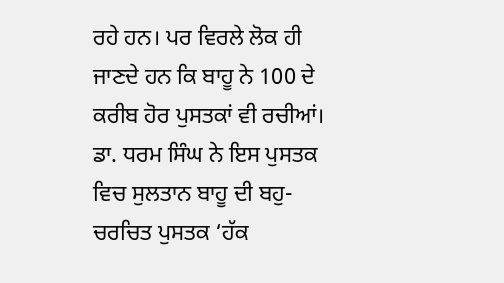ਰਹੇ ਹਨ। ਪਰ ਵਿਰਲੇ ਲੋਕ ਹੀ ਜਾਣਦੇ ਹਨ ਕਿ ਬਾਹੂ ਨੇ 100 ਦੇ ਕਰੀਬ ਹੋਰ ਪੁਸਤਕਾਂ ਵੀ ਰਚੀਆਂ। ਡਾ. ਧਰਮ ਸਿੰਘ ਨੇ ਇਸ ਪੁਸਤਕ ਵਿਚ ਸੁਲਤਾਨ ਬਾਹੂ ਦੀ ਬਹੁ-ਚਰਚਿਤ ਪੁਸਤਕ ‘ਹੱਕ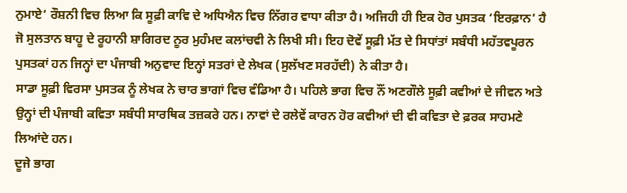ਨੁਮਾਏ’ ਰੌਸ਼ਨੀ ਵਿਚ ਲਿਆ ਕਿ ਸੂਫ਼ੀ ਕਾਵਿ ਦੇ ਅਧਿਐਨ ਵਿਚ ਨਿੱਗਰ ਵਾਧਾ ਕੀਤਾ ਹੈ। ਅਜਿਹੀ ਹੀ ਇਕ ਹੋਰ ਪੁਸਤਕ ‘ਇਰਫ਼ਾਨ’ ਹੈ ਜੋ ਸੁਲਤਾਨ ਬਾਹੂ ਦੇ ਰੂਹਾਨੀ ਸ਼ਾਗਿਰਦ ਨੂਰ ਮੁਹੰਮਦ ਕਲਾਂਚਵੀ ਨੇ ਲਿਖੀ ਸੀ। ਇਹ ਦੋਵੇਂ ਸੂਫ਼ੀ ਮੱਤ ਦੇ ਸਿਧਾਂਤਾਂ ਸਬੰਧੀ ਮਹੱਤਵਪੂਰਨ ਪੁਸਤਕਾਂ ਹਨ ਜਿਨ੍ਹਾਂ ਦਾ ਪੰਜਾਬੀ ਅਨੁਵਾਦ ਇਨ੍ਹਾਂ ਸਤਰਾਂ ਦੇ ਲੇਖਕ (ਸੁਲੱਖਣ ਸਰਹੱਦੀ) ਨੇ ਕੀਤਾ ਹੈ।
ਸਾਡਾ ਸੂਫ਼ੀ ਵਿਰਸਾ ਪੁਸਤਕ ਨੂੰ ਲੇਖਕ ਨੇ ਚਾਰ ਭਾਗਾਂ ਵਿਚ ਵੰਡਿਆ ਹੈ। ਪਹਿਲੇ ਭਾਗ ਵਿਚ ਨੌਂ ਅਣਗੌਲੇ ਸੂਫ਼ੀ ਕਵੀਆਂ ਦੇ ਜੀਵਨ ਅਤੇ ਉਨ੍ਹਾਂ ਦੀ ਪੰਜਾਬੀ ਕਵਿਤਾ ਸਬੰਧੀ ਸਾਰਥਿਕ ਤਜ਼ਕਰੇ ਹਨ। ਨਾਵਾਂ ਦੇ ਰਲੇਵੇਂ ਕਾਰਨ ਹੋਰ ਕਵੀਆਂ ਦੀ ਵੀ ਕਵਿਤਾ ਦੇ ਫ਼ਰਕ ਸਾਹਮਣੇ ਲਿਆਂਦੇ ਹਨ।
ਦੂਜੇ ਭਾਗ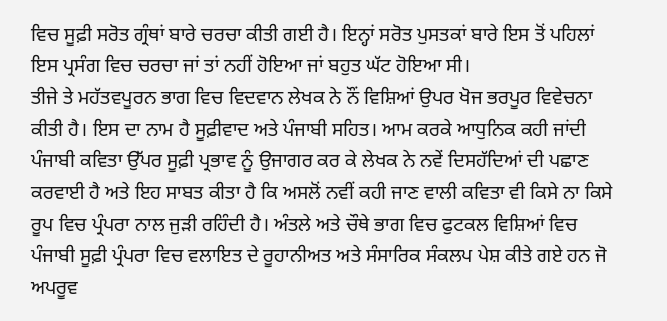ਵਿਚ ਸੂਫ਼ੀ ਸਰੋਤ ਗ੍ਰੰਥਾਂ ਬਾਰੇ ਚਰਚਾ ਕੀਤੀ ਗਈ ਹੈ। ਇਨ੍ਹਾਂ ਸਰੋਤ ਪੁਸਤਕਾਂ ਬਾਰੇ ਇਸ ਤੋਂ ਪਹਿਲਾਂ ਇਸ ਪ੍ਰਸੰਗ ਵਿਚ ਚਰਚਾ ਜਾਂ ਤਾਂ ਨਹੀਂ ਹੋਇਆ ਜਾਂ ਬਹੁਤ ਘੱਟ ਹੋਇਆ ਸੀ।
ਤੀਜੇ ਤੇ ਮਹੱਤਵਪੂਰਨ ਭਾਗ ਵਿਚ ਵਿਦਵਾਨ ਲੇਖਕ ਨੇ ਨੌਂ ਵਿਸ਼ਿਆਂ ਉਪਰ ਖੋਜ ਭਰਪੂਰ ਵਿਵੇਚਨਾ ਕੀਤੀ ਹੈ। ਇਸ ਦਾ ਨਾਮ ਹੈ ਸੂਫ਼ੀਵਾਦ ਅਤੇ ਪੰਜਾਬੀ ਸਹਿਤ। ਆਮ ਕਰਕੇ ਆਧੁਨਿਕ ਕਹੀ ਜਾਂਦੀ ਪੰਜਾਬੀ ਕਵਿਤਾ ਉੱਪਰ ਸੂਫ਼ੀ ਪ੍ਰਭਾਵ ਨੂੰ ਉਜਾਗਰ ਕਰ ਕੇ ਲੇਖਕ ਨੇ ਨਵੇਂ ਦਿਸਹੱਦਿਆਂ ਦੀ ਪਛਾਣ ਕਰਵਾਈ ਹੈ ਅਤੇ ਇਹ ਸਾਬਤ ਕੀਤਾ ਹੈ ਕਿ ਅਸਲੋਂ ਨਵੀਂ ਕਹੀ ਜਾਣ ਵਾਲੀ ਕਵਿਤਾ ਵੀ ਕਿਸੇ ਨਾ ਕਿਸੇ ਰੂਪ ਵਿਚ ਪ੍ਰੰਪਰਾ ਨਾਲ ਜੁੜੀ ਰਹਿੰਦੀ ਹੈ। ਅੰਤਲੇ ਅਤੇ ਚੌਥੇ ਭਾਗ ਵਿਚ ਫੁਟਕਲ ਵਿਸ਼ਿਆਂ ਵਿਚ ਪੰਜਾਬੀ ਸੂਫ਼ੀ ਪ੍ਰੰਪਰਾ ਵਿਚ ਵਲਾਇਤ ਦੇ ਰੂਹਾਨੀਅਤ ਅਤੇ ਸੰਸਾਰਿਕ ਸੰਕਲਪ ਪੇਸ਼ ਕੀਤੇ ਗਏ ਹਨ ਜੋ ਅਪਰੂਵ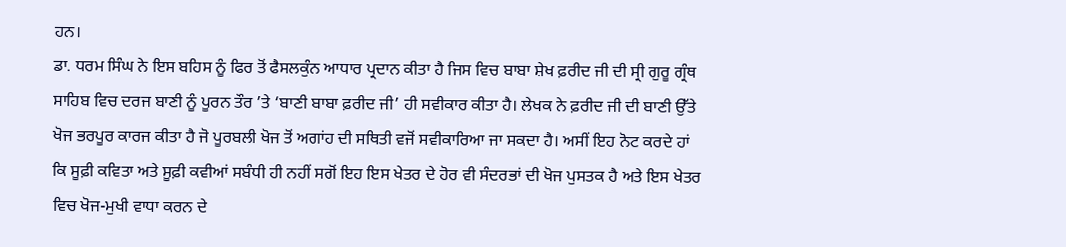ਹਨ।
ਡਾ. ਧਰਮ ਸਿੰਘ ਨੇ ਇਸ ਬਹਿਸ ਨੂੰ ਫਿਰ ਤੋਂ ਫੈਸਲਕੁੰਨ ਆਧਾਰ ਪ੍ਰਦਾਨ ਕੀਤਾ ਹੈ ਜਿਸ ਵਿਚ ਬਾਬਾ ਸ਼ੇਖ ਫ਼ਰੀਦ ਜੀ ਦੀ ਸ੍ਰੀ ਗੁਰੂ ਗ੍ਰੰਥ ਸਾਹਿਬ ਵਿਚ ਦਰਜ ਬਾਣੀ ਨੂੰ ਪੂਰਨ ਤੌਰ ’ਤੇ ‘ਬਾਣੀ ਬਾਬਾ ਫ਼ਰੀਦ ਜੀ’ ਹੀ ਸਵੀਕਾਰ ਕੀਤਾ ਹੈ। ਲੇਖਕ ਨੇ ਫ਼ਰੀਦ ਜੀ ਦੀ ਬਾਣੀ ਉੱਤੇ ਖੋਜ ਭਰਪੂਰ ਕਾਰਜ ਕੀਤਾ ਹੈ ਜੋ ਪੂਰਬਲੀ ਖੋਜ ਤੋਂ ਅਗਾਂਹ ਦੀ ਸਥਿਤੀ ਵਜੋਂ ਸਵੀਕਾਰਿਆ ਜਾ ਸਕਦਾ ਹੈ। ਅਸੀਂ ਇਹ ਨੋਟ ਕਰਦੇ ਹਾਂ ਕਿ ਸੂਫ਼ੀ ਕਵਿਤਾ ਅਤੇ ਸੂਫ਼ੀ ਕਵੀਆਂ ਸਬੰਧੀ ਹੀ ਨਹੀਂ ਸਗੋਂ ਇਹ ਇਸ ਖੇਤਰ ਦੇ ਹੋਰ ਵੀ ਸੰਦਰਭਾਂ ਦੀ ਖੋਜ ਪੁਸਤਕ ਹੈ ਅਤੇ ਇਸ ਖੇਤਰ ਵਿਚ ਖੋਜ-ਮੁਖੀ ਵਾਧਾ ਕਰਨ ਦੇ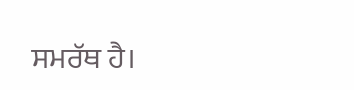ਸਮਰੱਥ ਹੈ।